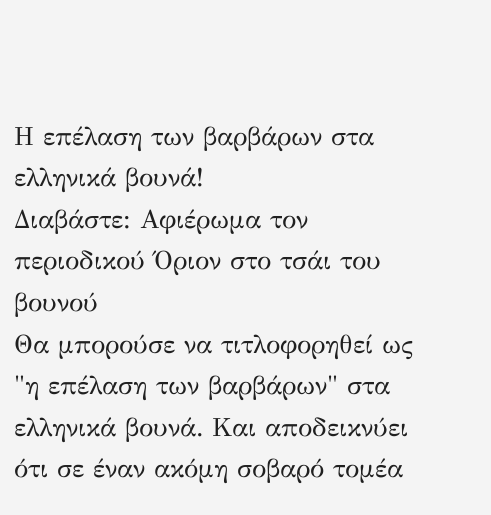Η επέλαση των βαρβάρων στα ελληνικά βουνά!
Διαβάστε: Αφιέρωμα τον περιοδικού Όριον στο τσάι του βουνού
Θα μπορούσε να τιτλοφορηθεί ως "η επέλαση των βαρβάρων" στα ελληνικά βουνά. Και αποδεικνύει ότι σε έναν ακόμη σοβαρό τομέα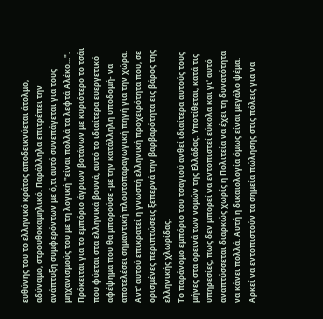ευθύνης του το ελληνικό κράτος αποδεικνύεται άτολμο, αδύναμο, στρουθοκαμηλικό. Παράλληλα επιτρέπει την ανάπτυξη συμφερόντων με ό,τι αυτό συνεπάγεται για τους μηχανισμούς του με τη λογική "είναι πολλά τα λεφτά Αλέκο...".
Πρόκειται για το εμπόριο άγριων βοτάνων με κυριότερο το τσάι που φύεται στα ελληνικά βουνά, αυτό το ιδιαίτερα ευεργετικό αφέψημα που θα μπορούσε -με την κατάλληλη υποδομή- να αποτελέσει σημαντική πλουτοπαραγωγική πηγή για την χώρα. Αντ' αυτού επικρατεί η γνωστή ελληνική προχειρότητα που, σε ορισμένες περιπτώσεις ξεπερνά την βαρβαρότητα εις βάρος της ελληνικής χλωρίδας.
Το παράνομο εμπόριο του τσαγιού ανθεί ιδιαίτερα αυτούς τους μήνες στα ορεινά των νομών της Ελλάδας. Υποτίθεται, κατά τις υπηρεσίες, πως δεν μπορεί να εντοπιστεί εύκολα και γι' αυτό αναπτύσσεται διαρκώς χωρίς η Πολιτεία να έχει τη δυνατότητα να κάνει πολλά. Αυτή η δικαιολογία όμως είναι μεγάλο ψέμα. Αρκεί να εντοπιστούν τα σημεία πώλησης στις πόλεις για να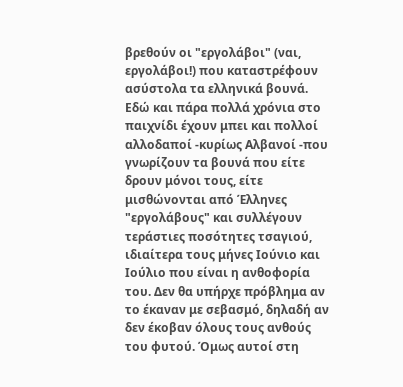βρεθούν οι "εργολάβοι" (ναι, εργολάβοι!) που καταστρέφουν ασύστολα τα ελληνικά βουνά.
Εδώ και πάρα πολλά χρόνια στο παιχνίδι έχουν μπει και πολλοί αλλοδαποί -κυρίως Αλβανοί -που γνωρίζουν τα βουνά που είτε δρουν μόνοι τους, είτε μισθώνονται από Έλληνες "εργολάβους" και συλλέγουν τεράστιες ποσότητες τσαγιού, ιδιαίτερα τους μήνες Ιούνιο και Ιούλιο που είναι η ανθοφορία του. Δεν θα υπήρχε πρόβλημα αν το έκαναν με σεβασμό, δηλαδή αν δεν έκοβαν όλους τους ανθούς του φυτού. Όμως αυτοί στη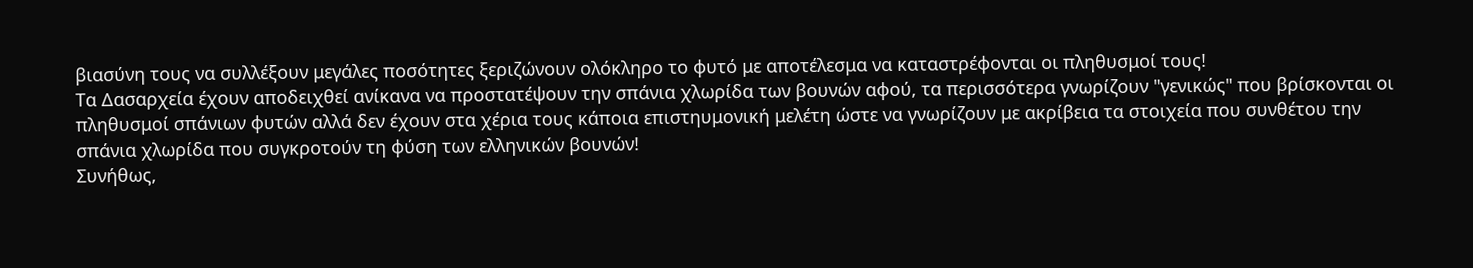βιασύνη τους να συλλέξουν μεγάλες ποσότητες ξεριζώνουν ολόκληρο το φυτό με αποτέλεσμα να καταστρέφονται οι πληθυσμοί τους!
Τα Δασαρχεία έχουν αποδειχθεί ανίκανα να προστατέψουν την σπάνια χλωρίδα των βουνών αφού, τα περισσότερα γνωρίζουν "γενικώς" που βρίσκονται οι πληθυσμοί σπάνιων φυτών αλλά δεν έχουν στα χέρια τους κάποια επιστηυμονική μελέτη ώστε να γνωρίζουν με ακρίβεια τα στοιχεία που συνθέτου την σπάνια χλωρίδα που συγκροτούν τη φύση των ελληνικών βουνών!
Συνήθως,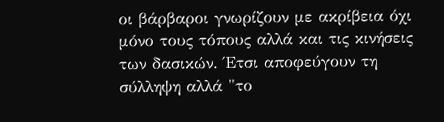οι βάρβαροι γνωρίζουν με ακρίβεια όχι μόνο τους τόπους αλλά και τις κινήσεις των δασικών. Έτσι αποφεύγουν τη σύλληψη αλλά "το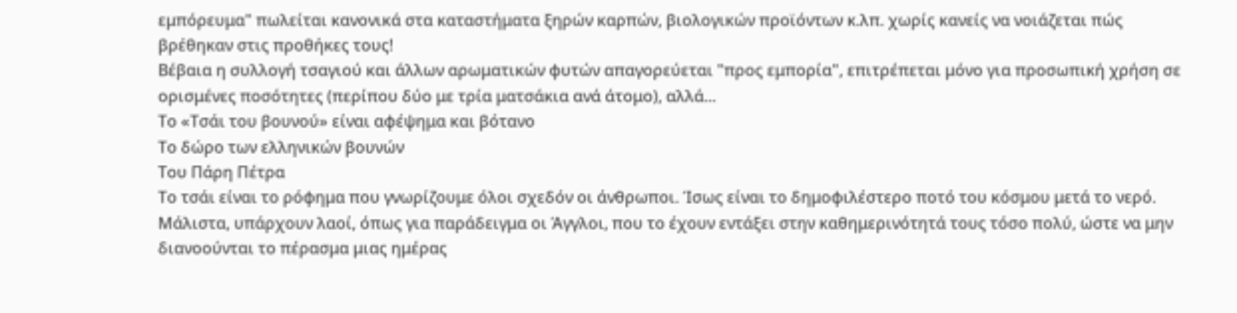εμπόρευμα" πωλείται κανονικά στα καταστήματα ξηρών καρπών, βιολογικών προϊόντων κ.λπ. χωρίς κανείς να νοιάζεται πώς βρέθηκαν στις προθήκες τους!
Βέβαια η συλλογή τσαγιού και άλλων αρωματικών φυτών απαγορεύεται "προς εμπορία", επιτρέπεται μόνο για προσωπική χρήση σε ορισμένες ποσότητες (περίπου δύο με τρία ματσάκια ανά άτομο), αλλά...
Το «Τσάι του βουνού» είναι αφέψημα και βότανο
Το δώρο των ελληνικών βουνών
Του Πάρη Πέτρα
Το τσάι είναι το ρόφημα που γνωρίζουμε όλοι σχεδόν οι άνθρωποι. Ίσως είναι το δημοφιλέστερο ποτό του κόσμου μετά το νερό. Μάλιστα, υπάρχουν λαοί, όπως για παράδειγμα οι Άγγλοι, που το έχουν εντάξει στην καθημερινότητά τους τόσο πολύ, ώστε να μην διανοούνται το πέρασμα μιας ημέρας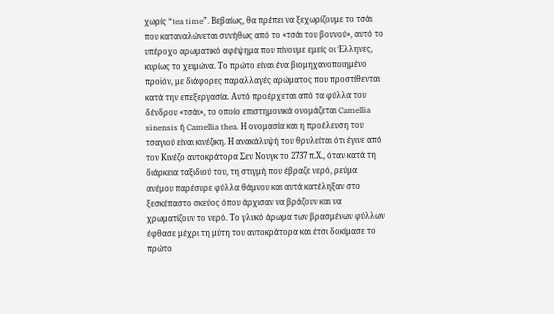χωρίς “tea time”. Βεβαίως, θα πρέπει να ξεχωρίζουμε το τσάι που καταναλώνεται συνήθως από το «τσάι του βουνού», αυτό το υπέροχο αρωματικό αφέψημα που πίνουμε εμείς οι Έλληνες, κυρίως το χειμώνα. Το πρώτο είναι ένα βιομηχανοποιημένο προϊόν, με διάφορες παραλλαγές αρώματος που προστίθενται κατά την επεξεργασία. Αυτό προέρχεται από τα φύλλα του δένδρου «τσάι», το οποίο επιστημονικά ονομάζεται Camellia sinensis ή Camellia thea. Η ονομασία και η προέλευση του τσαγιού είναι κινέζικη. Η ανακάλυψή του θρυλείται ότι έγινε από τον Κινέζο αυτοκράτορα Σεν Νουγκ το 2737 π.Χ., όταν κατά τη διάρκεια ταξιδιού του, τη στιγμή που έβραζε νερό, ρεύμα ανέμου παρέσυρε φύλλα θάμνου και αυτά κατέληξαν στο ξεσκέπαστο σκεύος όπου άρχισαν να βράζουν και να χρωματίζουν το νερό. Το γλυκό άρωμα των βρασμένων φύλλων έφθασε μέχρι τη μύτη του αυτοκράτορα και έτσι δοκίμασε το πρώτο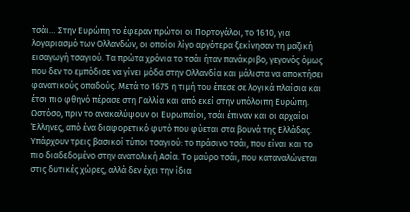τσάι… Στην Ευρώπη το έφεραν πρώτοι οι Πορτογάλοι, το 1610, για λογαριασμό των Ολλανδών, οι οποίοι λίγο αργότερα ξεκίνησαν τη μαζική εισαγωγή τσαγιού. Τα πρώτα χρόνια το τσάι ήταν πανάκριβο, γεγονός όμως που δεν το εμπόδισε να γίνει μόδα στην Ολλανδία και μάλιστα να αποκτήσει φανατικούς οπαδούς. Μετά το 1675 η τιμή του έπεσε σε λογικά πλαίσια και έτσι πιο φθηνό πέρασε στη Γαλλία και από εκεί στην υπόλοιπη Ευρώπη. Ωστόσο, πριν το ανακαλύψουν οι Ευρωπαίοι, τσάι έπιναν και οι αρχαίοι Έλληνες, από ένα διαφορετικό φυτό που φύεται στα βουνά της Ελλάδας. Υπάρχουν τρεις βασικοί τύποι τσαγιού: το πράσινο τσάι, που είναι και το πιο διαδεδομένο στην ανατολική Ασία. Το μαύρο τσάι, που καταναλώνεται στις δυτικές χώρες, αλλά δεν έχει την ίδια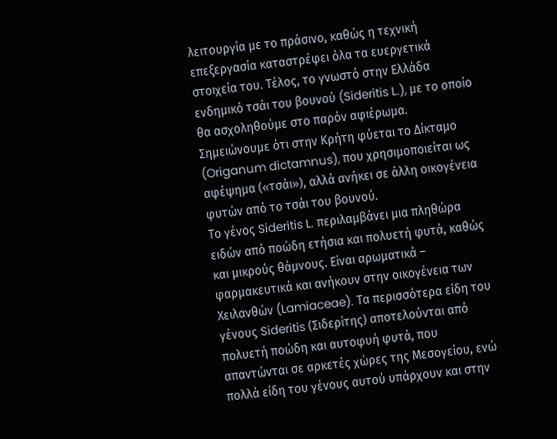λειτουργία με το πράσινο, καθώς η τεχνική επεξεργασία καταστρέφει όλα τα ευεργετικά στοιχεία του. Τέλος, το γνωστό στην Ελλάδα ενδημικό τσάι του βουνού (Sideritis L.), με το οποίο θα ασχοληθούμε στο παρόν αφιέρωμα. Σημειώνουμε ότι στην Κρήτη φύεται το Δίκταμο (Origanum dictamnus), που χρησιμοποιείται ως αφέψημα («τσάι»), αλλά ανήκει σε άλλη οικογένεια φυτών από το τσάι του βουνού.
Το γένος Sideritis L. περιλαμβάνει μια πληθώρα ειδών από ποώδη ετήσια και πολυετή φυτά, καθώς και μικρούς θάμνους. Είναι αρωματικά – φαρμακευτικά και ανήκουν στην οικογένεια των Χειλανθών (Lamiaceae). Τα περισσότερα είδη του γένους Sideritis (Σιδερίτης) αποτελούνται από πολυετή ποώδη και αυτοφυή φυτά, που απαντώνται σε αρκετές χώρες της Μεσογείου, ενώ πολλά είδη του γένους αυτού υπάρχουν και στην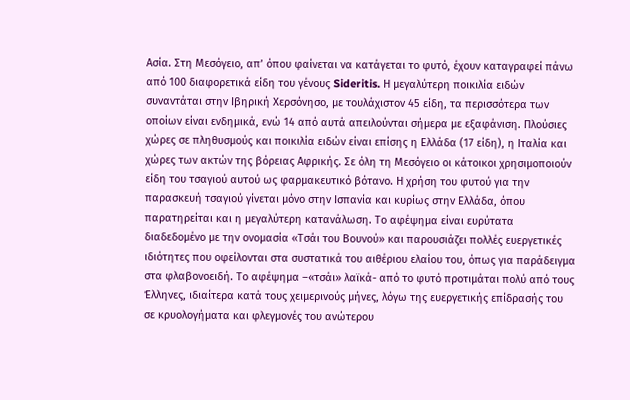Ασία. Στη Μεσόγειο, απ’ όπου φαίνεται να κατάγεται το φυτό, έχουν καταγραφεί πάνω από 100 διαφορετικά είδη του γένους Sideritis. Η μεγαλύτερη ποικιλία ειδών συναντάται στην Ιβηρική Χερσόνησο, με τουλάχιστον 45 είδη, τα περισσότερα των οποίων είναι ενδημικά, ενώ 14 από αυτά απειλούνται σήμερα με εξαφάνιση. Πλούσιες χώρες σε πληθυσμούς και ποικιλία ειδών είναι επίσης η Ελλάδα (17 είδη), η Ιταλία και χώρες των ακτών της βόρειας Αφρικής. Σε όλη τη Μεσόγειο οι κάτοικοι χρησιμοποιούν είδη του τσαγιού αυτού ως φαρμακευτικό βότανο. Η χρήση του φυτού για την παρασκευή τσαγιού γίνεται μόνο στην Ισπανία και κυρίως στην Ελλάδα, όπου παρατηρείται και η μεγαλύτερη κατανάλωση. Το αφέψημα είναι ευρύτατα διαδεδομένο με την ονομασία «Τσάι του Βουνού» και παρουσιάζει πολλές ευεργετικές ιδιότητες που οφείλονται στα συστατικά του αιθέριου ελαίου του, όπως για παράδειγμα στα φλαβονοειδή. Το αφέψημα –«τσάι» λαϊκά- από το φυτό προτιμάται πολύ από τους Έλληνες, ιδιαίτερα κατά τους χειμερινούς μήνες, λόγω της ευεργετικής επίδρασής του σε κρυολογήματα και φλεγμονές του ανώτερου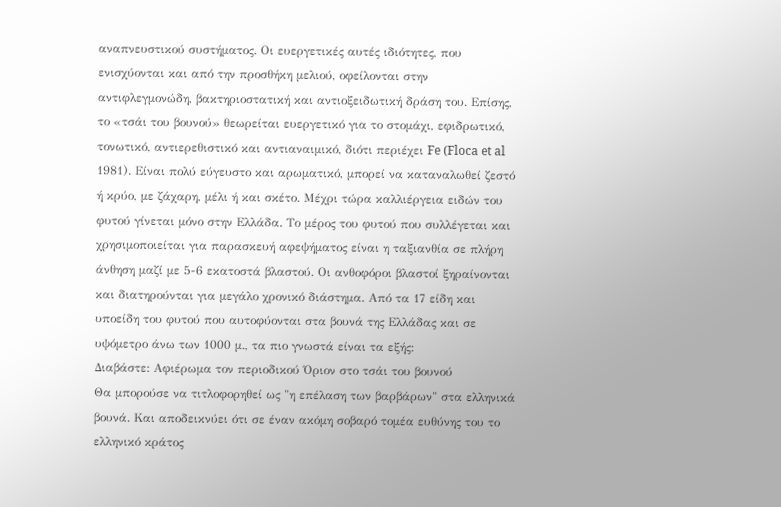αναπνευστικού συστήματος. Οι ευεργετικές αυτές ιδιότητες, που ενισχύονται και από την προσθήκη μελιού, οφείλονται στην αντιφλεγμονώδη, βακτηριοστατική και αντιοξειδωτική δράση του. Επίσης, το «τσάι του βουνού» θεωρείται ευεργετικό για το στομάχι, εφιδρωτικό, τονωτικό, αντιερεθιστικό και αντιαναιμικό, διότι περιέχει Fe (Floca et al 1981). Είναι πολύ εύγευστο και αρωματικό, μπορεί να καταναλωθεί ζεστό ή κρύο, με ζάχαρη, μέλι ή και σκέτο. Μέχρι τώρα καλλιέργεια ειδών του φυτού γίνεται μόνο στην Ελλάδα. Το μέρος του φυτού που συλλέγεται και χρησιμοποιείται για παρασκευή αφεψήματος είναι η ταξιανθία σε πλήρη άνθηση μαζί με 5-6 εκατοστά βλαστού. Οι ανθοφόροι βλαστοί ξηραίνονται και διατηρούνται για μεγάλο χρονικό διάστημα. Από τα 17 είδη και υποείδη του φυτού που αυτοφύονται στα βουνά της Ελλάδας και σε υψόμετρο άνω των 1000 μ., τα πιο γνωστά είναι τα εξής:
Διαβάστε: Αφιέρωμα τον περιοδικού Όριον στο τσάι του βουνού
Θα μπορούσε να τιτλοφορηθεί ως "η επέλαση των βαρβάρων" στα ελληνικά βουνά. Και αποδεικνύει ότι σε έναν ακόμη σοβαρό τομέα ευθύνης του το ελληνικό κράτος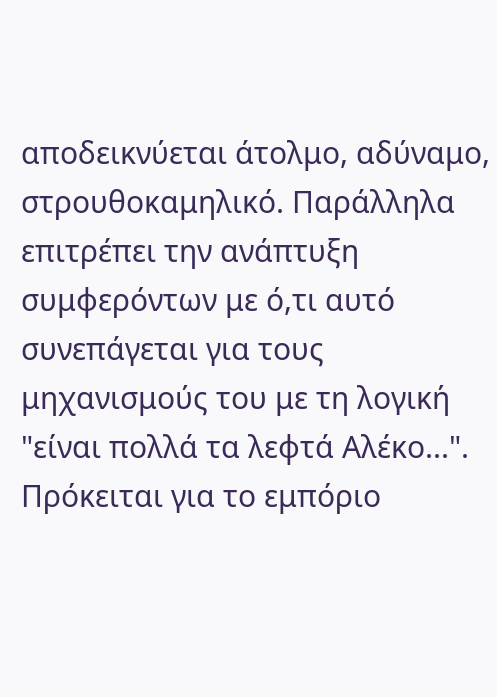αποδεικνύεται άτολμο, αδύναμο, στρουθοκαμηλικό. Παράλληλα επιτρέπει την ανάπτυξη συμφερόντων με ό,τι αυτό συνεπάγεται για τους μηχανισμούς του με τη λογική "είναι πολλά τα λεφτά Αλέκο...".
Πρόκειται για το εμπόριο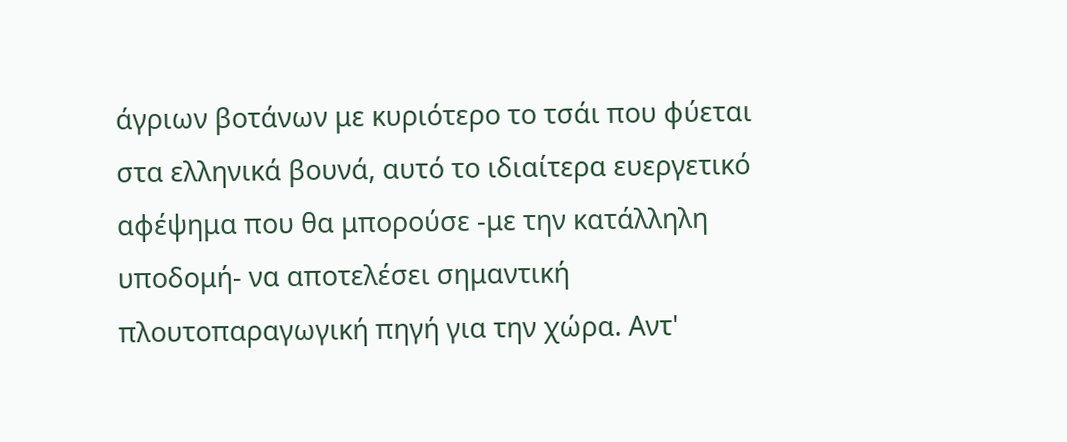άγριων βοτάνων με κυριότερο το τσάι που φύεται στα ελληνικά βουνά, αυτό το ιδιαίτερα ευεργετικό αφέψημα που θα μπορούσε -με την κατάλληλη υποδομή- να αποτελέσει σημαντική πλουτοπαραγωγική πηγή για την χώρα. Αντ'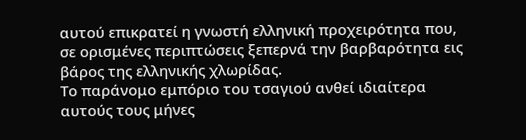αυτού επικρατεί η γνωστή ελληνική προχειρότητα που, σε ορισμένες περιπτώσεις ξεπερνά την βαρβαρότητα εις βάρος της ελληνικής χλωρίδας.
Το παράνομο εμπόριο του τσαγιού ανθεί ιδιαίτερα αυτούς τους μήνες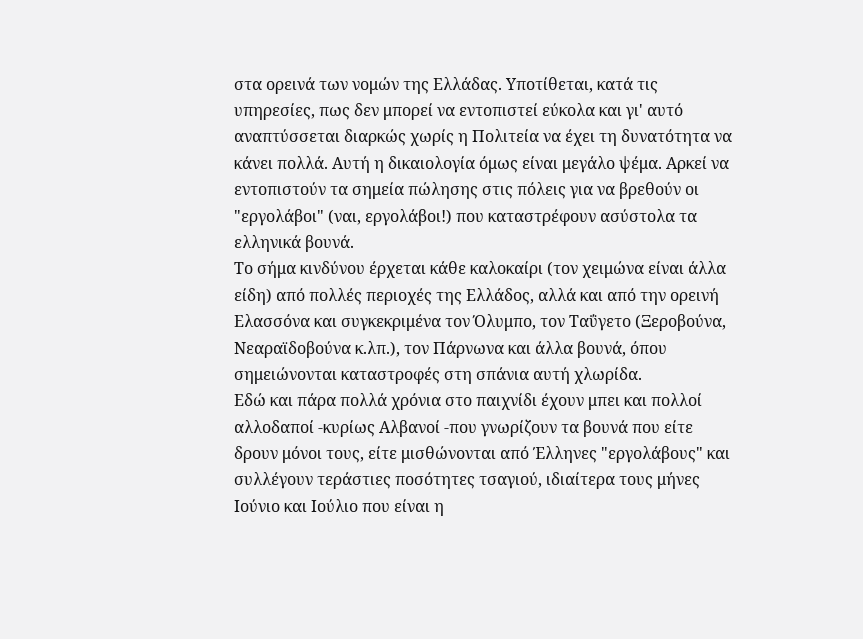στα ορεινά των νομών της Ελλάδας. Υποτίθεται, κατά τις υπηρεσίες, πως δεν μπορεί να εντοπιστεί εύκολα και γι' αυτό αναπτύσσεται διαρκώς χωρίς η Πολιτεία να έχει τη δυνατότητα να κάνει πολλά. Αυτή η δικαιολογία όμως είναι μεγάλο ψέμα. Αρκεί να εντοπιστούν τα σημεία πώλησης στις πόλεις για να βρεθούν οι "εργολάβοι" (ναι, εργολάβοι!) που καταστρέφουν ασύστολα τα ελληνικά βουνά.
Το σήμα κινδύνου έρχεται κάθε καλοκαίρι (τον χειμώνα είναι άλλα είδη) από πολλές περιοχές της Ελλάδος, αλλά και από την ορεινή Ελασσόνα και συγκεκριμένα τον Όλυμπο, τον Ταΰγετο (Ξεροβούνα, Νεαραϊδοβούνα κ.λπ.), τον Πάρνωνα και άλλα βουνά, όπου σημειώνονται καταστροφές στη σπάνια αυτή χλωρίδα.
Εδώ και πάρα πολλά χρόνια στο παιχνίδι έχουν μπει και πολλοί αλλοδαποί -κυρίως Αλβανοί -που γνωρίζουν τα βουνά που είτε δρουν μόνοι τους, είτε μισθώνονται από Έλληνες "εργολάβους" και συλλέγουν τεράστιες ποσότητες τσαγιού, ιδιαίτερα τους μήνες Ιούνιο και Ιούλιο που είναι η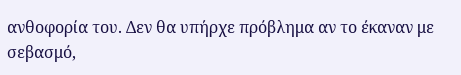ανθοφορία του. Δεν θα υπήρχε πρόβλημα αν το έκαναν με σεβασμό,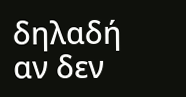δηλαδή αν δεν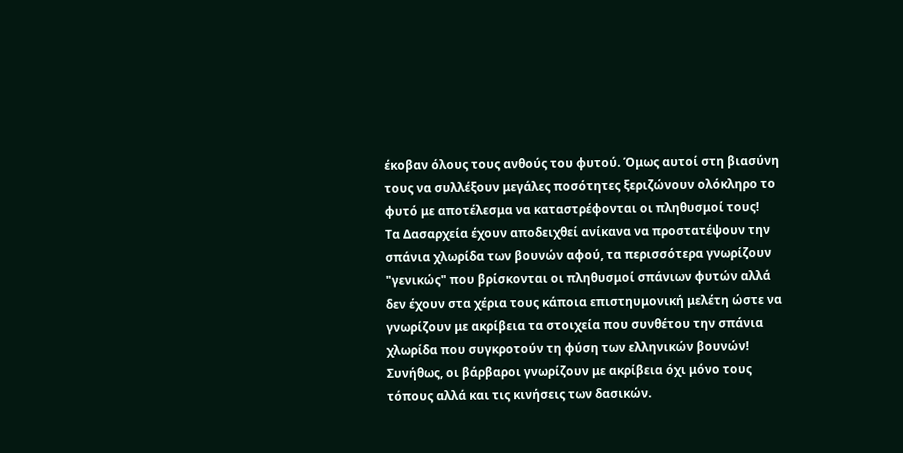έκοβαν όλους τους ανθούς του φυτού. Όμως αυτοί στη βιασύνη τους να συλλέξουν μεγάλες ποσότητες ξεριζώνουν ολόκληρο το φυτό με αποτέλεσμα να καταστρέφονται οι πληθυσμοί τους!
Τα Δασαρχεία έχουν αποδειχθεί ανίκανα να προστατέψουν την σπάνια χλωρίδα των βουνών αφού, τα περισσότερα γνωρίζουν "γενικώς" που βρίσκονται οι πληθυσμοί σπάνιων φυτών αλλά δεν έχουν στα χέρια τους κάποια επιστηυμονική μελέτη ώστε να γνωρίζουν με ακρίβεια τα στοιχεία που συνθέτου την σπάνια χλωρίδα που συγκροτούν τη φύση των ελληνικών βουνών!
Συνήθως, οι βάρβαροι γνωρίζουν με ακρίβεια όχι μόνο τους τόπους αλλά και τις κινήσεις των δασικών.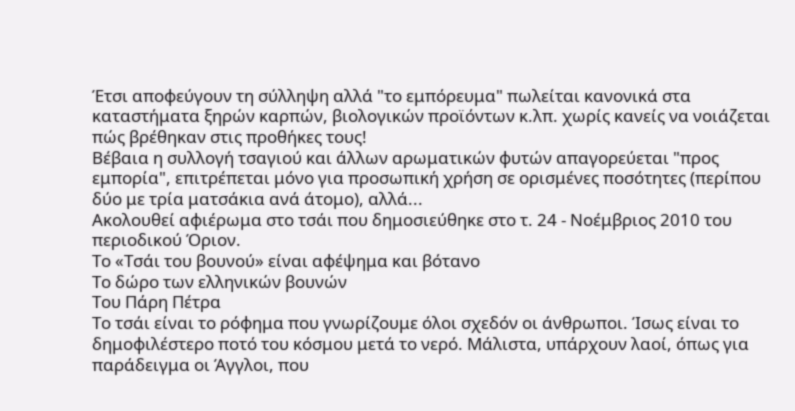Έτσι αποφεύγουν τη σύλληψη αλλά "το εμπόρευμα" πωλείται κανονικά στα καταστήματα ξηρών καρπών, βιολογικών προϊόντων κ.λπ. χωρίς κανείς να νοιάζεται πώς βρέθηκαν στις προθήκες τους!
Βέβαια η συλλογή τσαγιού και άλλων αρωματικών φυτών απαγορεύεται "προς εμπορία", επιτρέπεται μόνο για προσωπική χρήση σε ορισμένες ποσότητες (περίπου δύο με τρία ματσάκια ανά άτομο), αλλά...
Ακολουθεί αφιέρωμα στο τσάι που δημοσιεύθηκε στο τ. 24 - Νοέμβριος 2010 του περιοδικού Όριον.
Το «Τσάι του βουνού» είναι αφέψημα και βότανο
Το δώρο των ελληνικών βουνών
Του Πάρη Πέτρα
Το τσάι είναι το ρόφημα που γνωρίζουμε όλοι σχεδόν οι άνθρωποι. Ίσως είναι το δημοφιλέστερο ποτό του κόσμου μετά το νερό. Μάλιστα, υπάρχουν λαοί, όπως για παράδειγμα οι Άγγλοι, που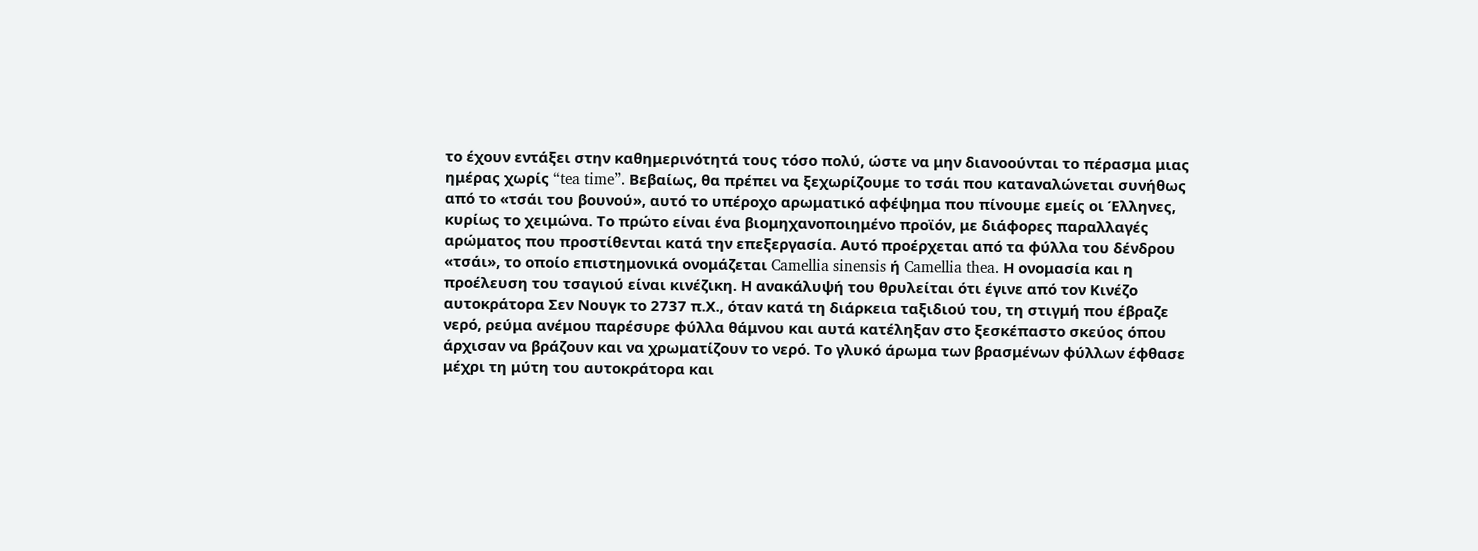το έχουν εντάξει στην καθημερινότητά τους τόσο πολύ, ώστε να μην διανοούνται το πέρασμα μιας ημέρας χωρίς “tea time”. Βεβαίως, θα πρέπει να ξεχωρίζουμε το τσάι που καταναλώνεται συνήθως από το «τσάι του βουνού», αυτό το υπέροχο αρωματικό αφέψημα που πίνουμε εμείς οι Έλληνες, κυρίως το χειμώνα. Το πρώτο είναι ένα βιομηχανοποιημένο προϊόν, με διάφορες παραλλαγές αρώματος που προστίθενται κατά την επεξεργασία. Αυτό προέρχεται από τα φύλλα του δένδρου «τσάι», το οποίο επιστημονικά ονομάζεται Camellia sinensis ή Camellia thea. Η ονομασία και η προέλευση του τσαγιού είναι κινέζικη. Η ανακάλυψή του θρυλείται ότι έγινε από τον Κινέζο αυτοκράτορα Σεν Νουγκ το 2737 π.Χ., όταν κατά τη διάρκεια ταξιδιού του, τη στιγμή που έβραζε νερό, ρεύμα ανέμου παρέσυρε φύλλα θάμνου και αυτά κατέληξαν στο ξεσκέπαστο σκεύος όπου άρχισαν να βράζουν και να χρωματίζουν το νερό. Το γλυκό άρωμα των βρασμένων φύλλων έφθασε μέχρι τη μύτη του αυτοκράτορα και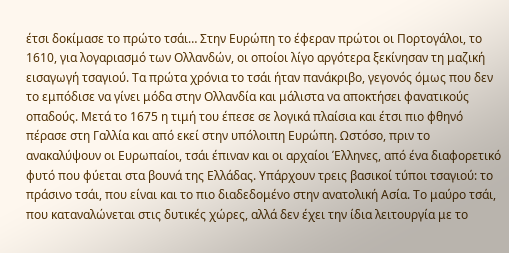έτσι δοκίμασε το πρώτο τσάι… Στην Ευρώπη το έφεραν πρώτοι οι Πορτογάλοι, το 1610, για λογαριασμό των Ολλανδών, οι οποίοι λίγο αργότερα ξεκίνησαν τη μαζική εισαγωγή τσαγιού. Τα πρώτα χρόνια το τσάι ήταν πανάκριβο, γεγονός όμως που δεν το εμπόδισε να γίνει μόδα στην Ολλανδία και μάλιστα να αποκτήσει φανατικούς οπαδούς. Μετά το 1675 η τιμή του έπεσε σε λογικά πλαίσια και έτσι πιο φθηνό πέρασε στη Γαλλία και από εκεί στην υπόλοιπη Ευρώπη. Ωστόσο, πριν το ανακαλύψουν οι Ευρωπαίοι, τσάι έπιναν και οι αρχαίοι Έλληνες, από ένα διαφορετικό φυτό που φύεται στα βουνά της Ελλάδας. Υπάρχουν τρεις βασικοί τύποι τσαγιού: το πράσινο τσάι, που είναι και το πιο διαδεδομένο στην ανατολική Ασία. Το μαύρο τσάι, που καταναλώνεται στις δυτικές χώρες, αλλά δεν έχει την ίδια λειτουργία με το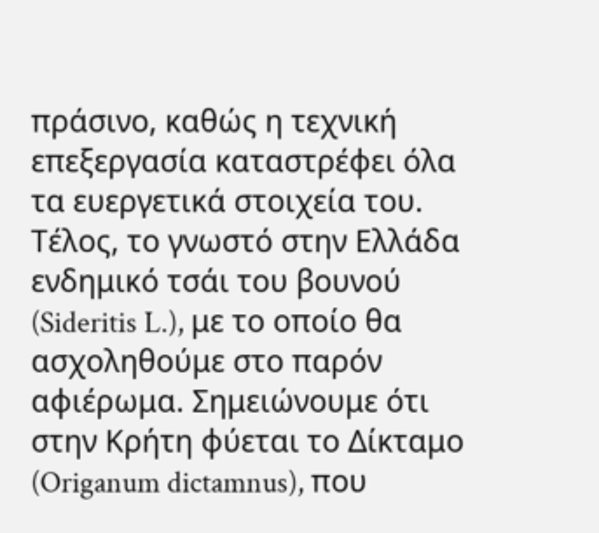πράσινο, καθώς η τεχνική επεξεργασία καταστρέφει όλα τα ευεργετικά στοιχεία του. Τέλος, το γνωστό στην Ελλάδα ενδημικό τσάι του βουνού (Sideritis L.), με το οποίο θα ασχοληθούμε στο παρόν αφιέρωμα. Σημειώνουμε ότι στην Κρήτη φύεται το Δίκταμο (Origanum dictamnus), που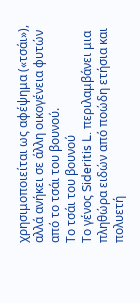χρησιμοποιείται ως αφέψημα («τσάι»), αλλά ανήκει σε άλλη οικογένεια φυτών από το τσάι του βουνού.
Το τσάι του βουνού
Το γένος Sideritis L. περιλαμβάνει μια πληθώρα ειδών από ποώδη ετήσια και πολυετή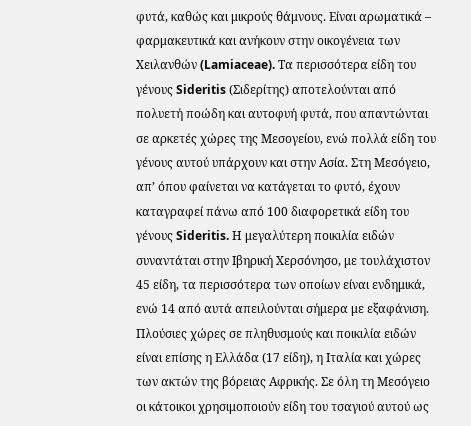φυτά, καθώς και μικρούς θάμνους. Είναι αρωματικά – φαρμακευτικά και ανήκουν στην οικογένεια των Χειλανθών (Lamiaceae). Τα περισσότερα είδη του γένους Sideritis (Σιδερίτης) αποτελούνται από πολυετή ποώδη και αυτοφυή φυτά, που απαντώνται σε αρκετές χώρες της Μεσογείου, ενώ πολλά είδη του γένους αυτού υπάρχουν και στην Ασία. Στη Μεσόγειο, απ’ όπου φαίνεται να κατάγεται το φυτό, έχουν καταγραφεί πάνω από 100 διαφορετικά είδη του γένους Sideritis. Η μεγαλύτερη ποικιλία ειδών συναντάται στην Ιβηρική Χερσόνησο, με τουλάχιστον 45 είδη, τα περισσότερα των οποίων είναι ενδημικά, ενώ 14 από αυτά απειλούνται σήμερα με εξαφάνιση. Πλούσιες χώρες σε πληθυσμούς και ποικιλία ειδών είναι επίσης η Ελλάδα (17 είδη), η Ιταλία και χώρες των ακτών της βόρειας Αφρικής. Σε όλη τη Μεσόγειο οι κάτοικοι χρησιμοποιούν είδη του τσαγιού αυτού ως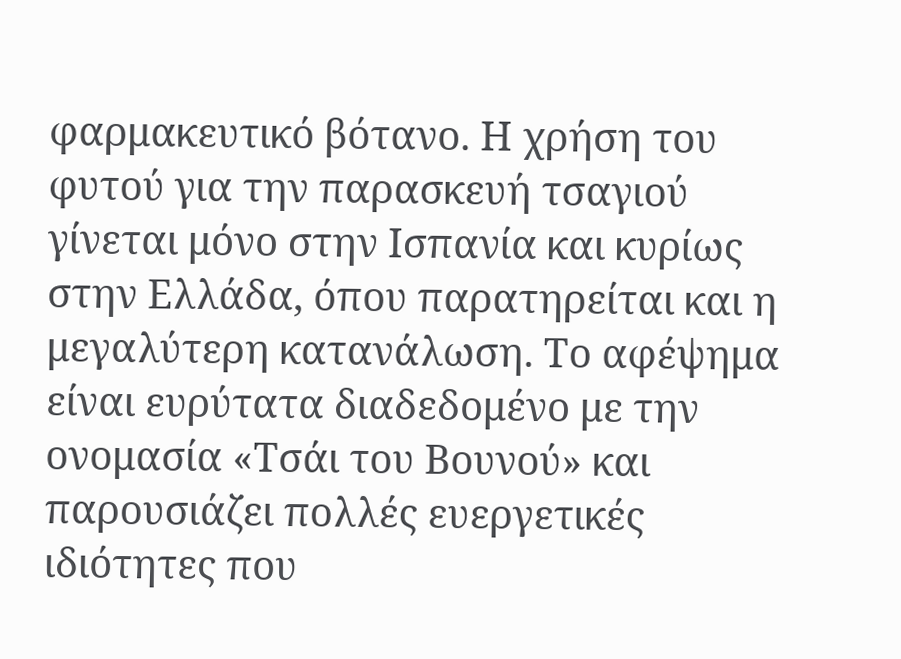φαρμακευτικό βότανο. Η χρήση του φυτού για την παρασκευή τσαγιού γίνεται μόνο στην Ισπανία και κυρίως στην Ελλάδα, όπου παρατηρείται και η μεγαλύτερη κατανάλωση. Το αφέψημα είναι ευρύτατα διαδεδομένο με την ονομασία «Τσάι του Βουνού» και παρουσιάζει πολλές ευεργετικές ιδιότητες που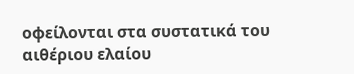οφείλονται στα συστατικά του αιθέριου ελαίου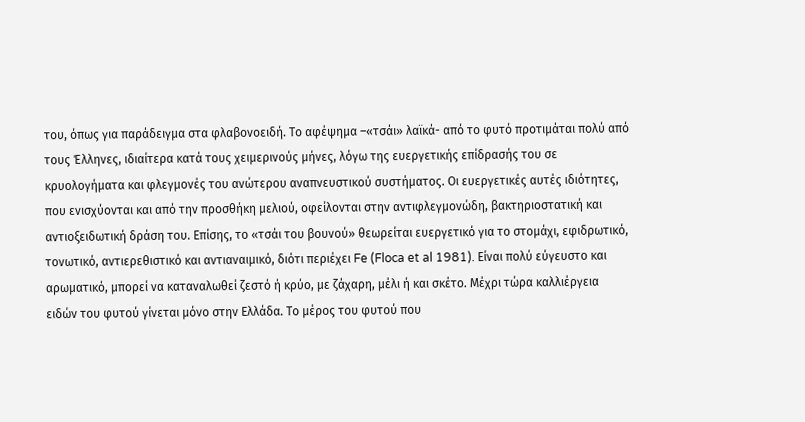του, όπως για παράδειγμα στα φλαβονοειδή. Το αφέψημα –«τσάι» λαϊκά- από το φυτό προτιμάται πολύ από τους Έλληνες, ιδιαίτερα κατά τους χειμερινούς μήνες, λόγω της ευεργετικής επίδρασής του σε κρυολογήματα και φλεγμονές του ανώτερου αναπνευστικού συστήματος. Οι ευεργετικές αυτές ιδιότητες, που ενισχύονται και από την προσθήκη μελιού, οφείλονται στην αντιφλεγμονώδη, βακτηριοστατική και αντιοξειδωτική δράση του. Επίσης, το «τσάι του βουνού» θεωρείται ευεργετικό για το στομάχι, εφιδρωτικό, τονωτικό, αντιερεθιστικό και αντιαναιμικό, διότι περιέχει Fe (Floca et al 1981). Είναι πολύ εύγευστο και αρωματικό, μπορεί να καταναλωθεί ζεστό ή κρύο, με ζάχαρη, μέλι ή και σκέτο. Μέχρι τώρα καλλιέργεια ειδών του φυτού γίνεται μόνο στην Ελλάδα. Το μέρος του φυτού που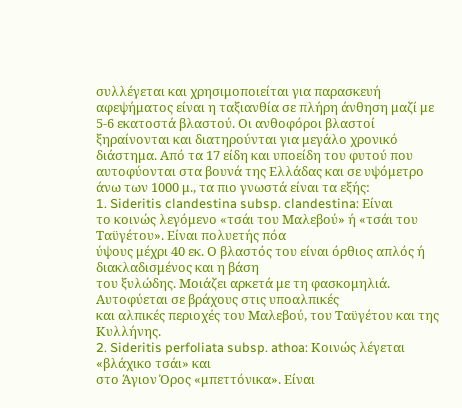συλλέγεται και χρησιμοποιείται για παρασκευή αφεψήματος είναι η ταξιανθία σε πλήρη άνθηση μαζί με 5-6 εκατοστά βλαστού. Οι ανθοφόροι βλαστοί ξηραίνονται και διατηρούνται για μεγάλο χρονικό διάστημα. Από τα 17 είδη και υποείδη του φυτού που αυτοφύονται στα βουνά της Ελλάδας και σε υψόμετρο άνω των 1000 μ., τα πιο γνωστά είναι τα εξής:
1. Sideritis clandestina subsp. clandestina: Είναι
το κοινώς λεγόμενο «τσάι του Μαλεβού» ή «τσάι του Ταϋγέτου». Είναι πολυετής πόα
ύψους μέχρι 40 εκ. Ο βλαστός του είναι όρθιος απλός ή διακλαδισμένος και η βάση
του ξυλώδης. Μοιάζει αρκετά με τη φασκομηλιά. Αυτοφύεται σε βράχους στις υποαλπικές
και αλπικές περιοχές του Μαλεβού, του Ταϋγέτου και της Κυλλήνης.
2. Sideritis perfoliata subsp. athoa: Κοινώς λέγεται «βλάχικο τσάι» και
στο Άγιον Όρος «μπεττόνικα». Είναι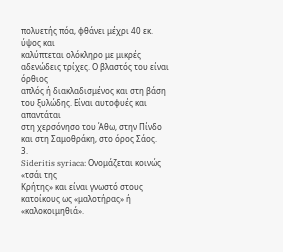πολυετής πόα, φθάνει μέχρι 40 εκ. ύψος και
καλύπτεται ολόκληρο με μικρές αδενώδεις τρίχες. Ο βλαστός του είναι όρθιος
απλός ή διακλαδισμένος και στη βάση του ξυλώδης. Είναι αυτοφυές και απαντάται
στη χερσόνησο του Άθω, στην Πίνδο και στη Σαμοθράκη, στο όρος Σάος.
3.
Sideritis syriaca: Ονομάζεται κοινώς «τσάι της
Κρήτης» και είναι γνωστό στους κατοίκους ως «μαλοτήρας» ή «καλοκοιμηθιά».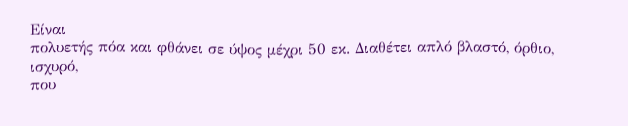Είναι
πολυετής πόα και φθάνει σε ύψος μέχρι 50 εκ. Διαθέτει απλό βλαστό, όρθιο, ισχυρό,
που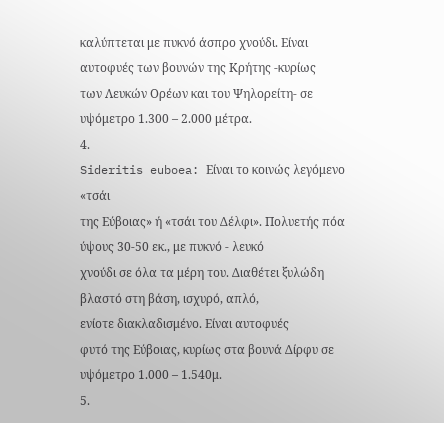καλύπτεται με πυκνό άσπρο χνούδι. Είναι αυτοφυές των βουνών της Κρήτης -κυρίως
των Λευκών Ορέων και του Ψηλορείτη- σε υψόμετρο 1.300 – 2.000 μέτρα.
4.
Sideritis euboea: Είναι το κοινώς λεγόμενο «τσάι
της Εύβοιας» ή «τσάι του Δέλφι». Πολυετής πόα ύψους 30-50 εκ., με πυκνό - λευκό
χνούδι σε όλα τα μέρη του. Διαθέτει ξυλώδη βλαστό στη βάση, ισχυρό, απλό,
ενίοτε διακλαδισμένο. Είναι αυτοφυές
φυτό της Εύβοιας, κυρίως στα βουνά Δίρφυ σε υψόμετρο 1.000 – 1.540μ.
5.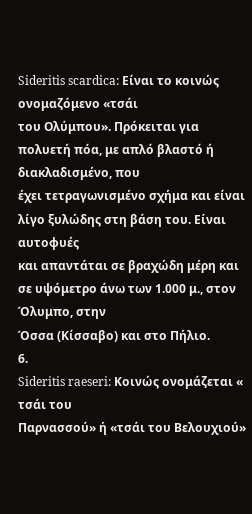Sideritis scardica: Είναι το κοινώς ονομαζόμενο «τσάι
του Ολύμπου». Πρόκειται για πολυετή πόα, με απλό βλαστό ή διακλαδισμένο, που
έχει τετραγωνισμένο σχήμα και είναι λίγο ξυλώδης στη βάση του. Είναι αυτοφυές
και απαντάται σε βραχώδη μέρη και σε υψόμετρο άνω των 1.000 μ., στον Όλυμπο, στην
Όσσα (Κίσσαβο) και στο Πήλιο.
6.
Sideritis raeseri: Κοινώς ονομάζεται « τσάι του
Παρνασσού» ή «τσάι του Βελουχιού»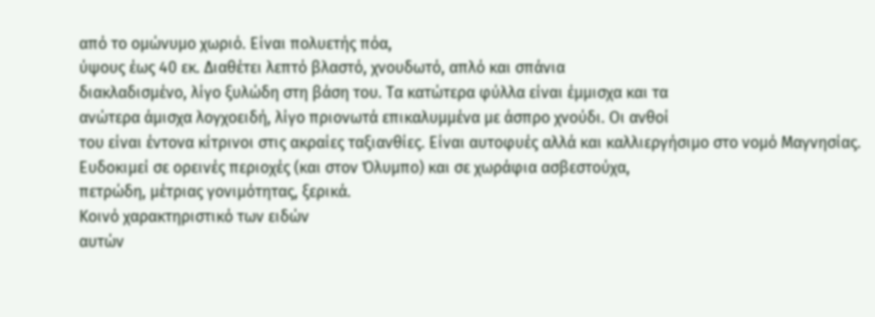από το ομώνυμο χωριό. Είναι πολυετής πόα,
ύψους έως 40 εκ. Διαθέτει λεπτό βλαστό, χνουδωτό, απλό και σπάνια
διακλαδισμένο, λίγο ξυλώδη στη βάση του. Τα κατώτερα φύλλα είναι έμμισχα και τα
ανώτερα άμισχα λογχοειδή, λίγο πριονωτά επικαλυμμένα με άσπρο χνούδι. Οι ανθοί
του είναι έντονα κίτρινοι στις ακραίες ταξιανθίες. Είναι αυτοφυές αλλά και καλλιεργήσιμο στο νομό Μαγνησίας.
Ευδοκιμεί σε ορεινές περιοχές (και στον Όλυμπο) και σε χωράφια ασβεστούχα,
πετρώδη, μέτριας γονιμότητας, ξερικά.
Κοινό χαρακτηριστικό των ειδών
αυτών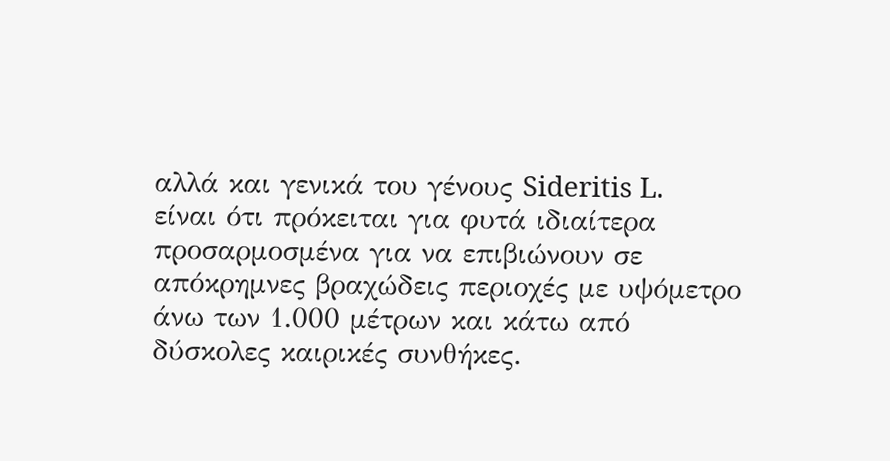αλλά και γενικά του γένους Sideritis L.
είναι ότι πρόκειται για φυτά ιδιαίτερα προσαρμοσμένα για να επιβιώνουν σε
απόκρημνες βραχώδεις περιοχές με υψόμετρο άνω των 1.000 μέτρων και κάτω από
δύσκολες καιρικές συνθήκες.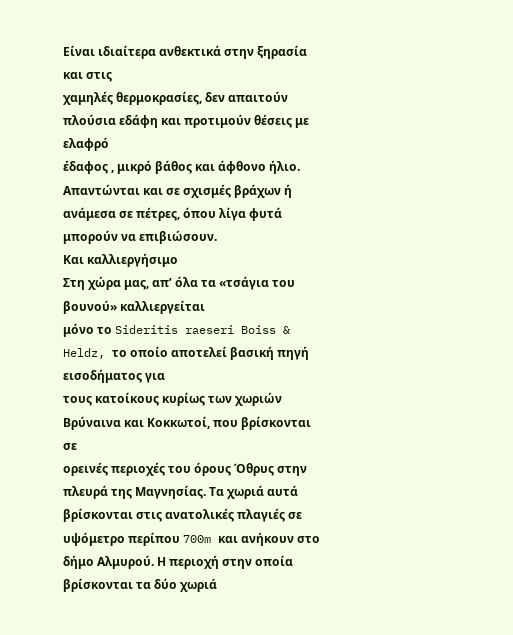Είναι ιδιαίτερα ανθεκτικά στην ξηρασία και στις
χαμηλές θερμοκρασίες, δεν απαιτούν πλούσια εδάφη και προτιμούν θέσεις με ελαφρό
έδαφος , μικρό βάθος και άφθονο ήλιο. Απαντώνται και σε σχισμές βράχων ή
ανάμεσα σε πέτρες, όπου λίγα φυτά μπορούν να επιβιώσουν.
Και καλλιεργήσιμο
Στη χώρα μας, απ’ όλα τα «τσάγια του βουνού» καλλιεργείται
μόνο το Sideritis raeseri Boiss & Heldz, το οποίο αποτελεί βασική πηγή εισοδήματος για
τους κατοίκους κυρίως των χωριών Βρύναινα και Κοκκωτοί, που βρίσκονται σε
ορεινές περιοχές του όρους Όθρυς στην πλευρά της Μαγνησίας. Τα χωριά αυτά
βρίσκονται στις ανατολικές πλαγιές σε υψόμετρο περίπου 700m και ανήκουν στο
δήμο Αλμυρού. Η περιοχή στην οποία βρίσκονται τα δύο χωριά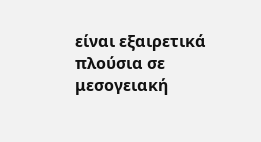είναι εξαιρετικά
πλούσια σε μεσογειακή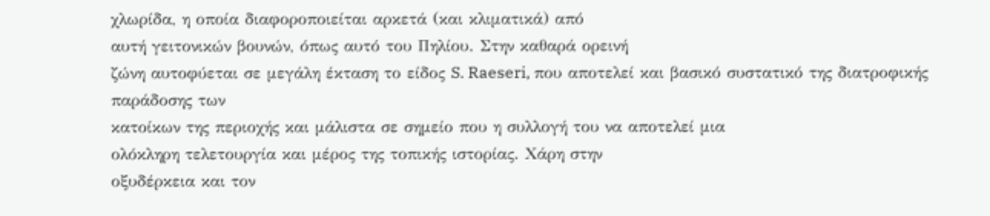χλωρίδα, η οποία διαφοροποιείται αρκετά (και κλιματικά) από
αυτή γειτονικών βουνών, όπως αυτό του Πηλίου. Στην καθαρά ορεινή
ζώνη αυτοφύεται σε μεγάλη έκταση το είδος S. Raeseri, που αποτελεί και βασικό συστατικό της διατροφικής παράδοσης των
κατοίκων της περιοχής και μάλιστα σε σημείο που η συλλογή του να αποτελεί μια
ολόκληρη τελετουργία και μέρος της τοπικής ιστορίας. Χάρη στην
οξυδέρκεια και τον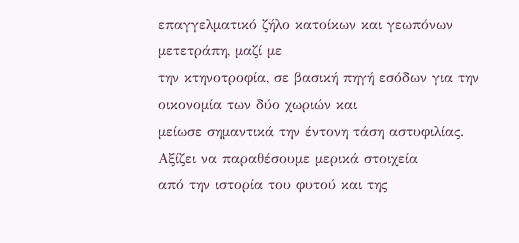επαγγελματικό ζήλο κατοίκων και γεωπόνων μετετράπη, μαζί με
την κτηνοτροφία, σε βασική πηγή εσόδων για την οικονομία των δύο χωριών και
μείωσε σημαντικά την έντονη τάση αστυφιλίας. Αξίζει να παραθέσουμε μερικά στοιχεία
από την ιστορία του φυτού και της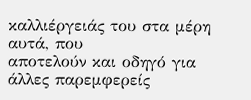καλλιέργειάς του στα μέρη αυτά, που
αποτελούν και οδηγό για άλλες παρεμφερείς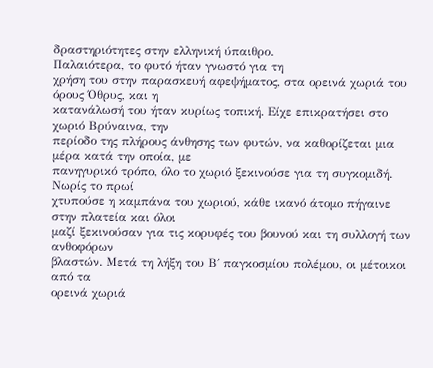δραστηριότητες στην ελληνική ύπαιθρο.
Παλαιότερα, το φυτό ήταν γνωστό για τη
χρήση του στην παρασκευή αφεψήματος, στα ορεινά χωριά του όρους Όθρυς, και η
κατανάλωσή του ήταν κυρίως τοπική. Είχε επικρατήσει στο χωριό Βρύναινα, την
περίοδο της πλήρους άνθησης των φυτών, να καθορίζεται μια μέρα κατά την οποία, με
πανηγυρικό τρόπο, όλο το χωριό ξεκινούσε για τη συγκομιδή. Νωρίς το πρωί
χτυπούσε η καμπάνα του χωριού, κάθε ικανό άτομο πήγαινε στην πλατεία και όλοι
μαζί ξεκινούσαν για τις κορυφές του βουνού και τη συλλογή των ανθοφόρων
βλαστών. Μετά τη λήξη του Β΄ παγκοσμίου πολέμου, οι μέτοικοι από τα
ορεινά χωριά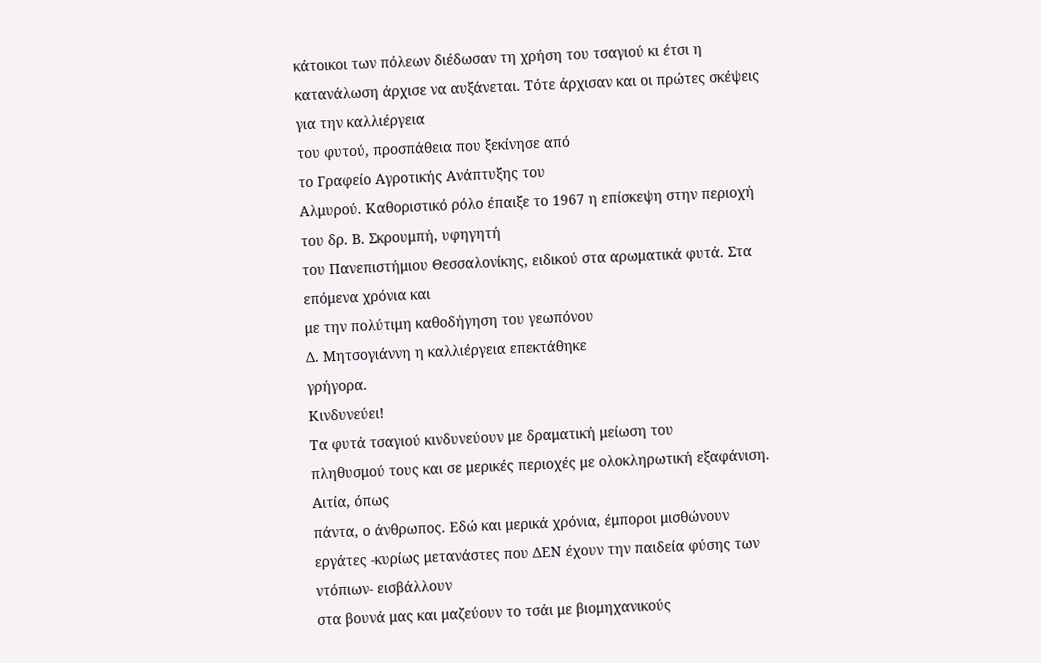κάτοικοι των πόλεων διέδωσαν τη χρήση του τσαγιού κι έτσι η
κατανάλωση άρχισε να αυξάνεται. Τότε άρχισαν και οι πρώτες σκέψεις για την καλλιέργεια
του φυτού, προσπάθεια που ξεκίνησε από
το Γραφείο Αγροτικής Ανάπτυξης του
Αλμυρού. Καθοριστικό ρόλο έπαιξε το 1967 η επίσκεψη στην περιοχή του δρ. Β. Σκρουμπή, υφηγητή
του Πανεπιστήμιου Θεσσαλονίκης, ειδικού στα αρωματικά φυτά. Στα επόμενα χρόνια και
με την πολύτιμη καθοδήγηση του γεωπόνου
Δ. Μητσογιάννη η καλλιέργεια επεκτάθηκε
γρήγορα.
Κινδυνεύει!
Τα φυτά τσαγιού κινδυνεύουν με δραματική μείωση του
πληθυσμού τους και σε μερικές περιοχές με ολοκληρωτική εξαφάνιση. Αιτία, όπως
πάντα, ο άνθρωπος. Εδώ και μερικά χρόνια, έμποροι μισθώνουν
εργάτες -κυρίως μετανάστες που ΔΕΝ έχουν την παιδεία φύσης των ντόπιων- εισβάλλουν
στα βουνά μας και μαζεύουν το τσάι με βιομηχανικούς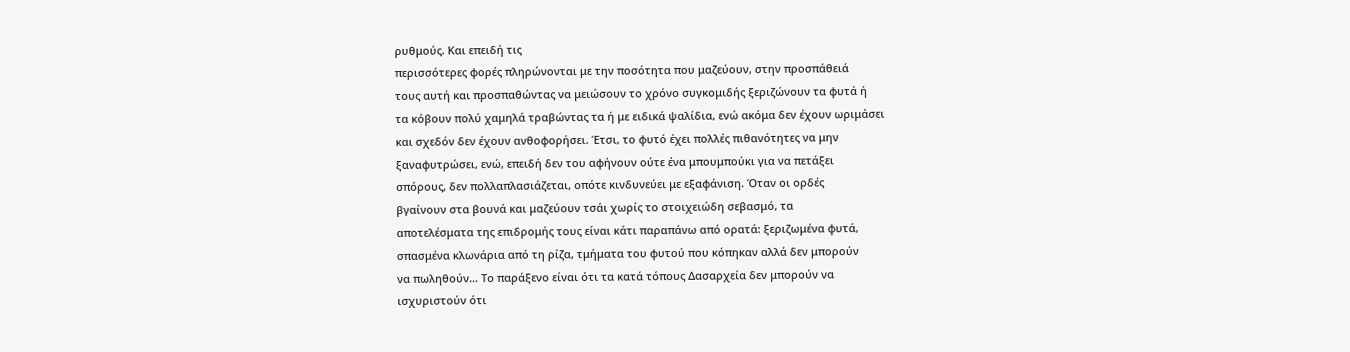ρυθμούς. Και επειδή τις
περισσότερες φορές πληρώνονται με την ποσότητα που μαζεύουν, στην προσπάθειά
τους αυτή και προσπαθώντας να μειώσουν το χρόνο συγκομιδής ξεριζώνουν τα φυτά ή
τα κόβουν πολύ χαμηλά τραβώντας τα ή με ειδικά ψαλίδια, ενώ ακόμα δεν έχουν ωριμάσει
και σχεδόν δεν έχουν ανθοφορήσει. Έτσι, το φυτό έχει πολλές πιθανότητες να μην
ξαναφυτρώσει, ενώ, επειδή δεν του αφήνουν ούτε ένα μπουμπούκι για να πετάξει
σπόρους, δεν πολλαπλασιάζεται, οπότε κινδυνεύει με εξαφάνιση. Όταν οι ορδές
βγαίνουν στα βουνά και μαζεύουν τσάι χωρίς το στοιχειώδη σεβασμό, τα
αποτελέσματα της επιδρομής τους είναι κάτι παραπάνω από ορατά: ξεριζωμένα φυτά,
σπασμένα κλωνάρια από τη ρίζα, τμήματα του φυτού που κόπηκαν αλλά δεν μπορούν
να πωληθούν… Το παράξενο είναι ότι τα κατά τόπους Δασαρχεία δεν μπορούν να
ισχυριστούν ότι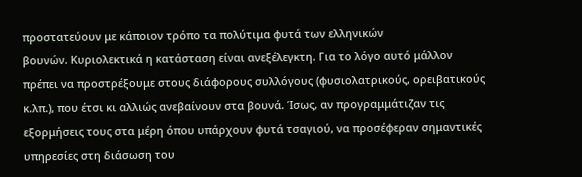προστατεύουν με κάποιον τρόπο τα πολύτιμα φυτά των ελληνικών
βουνών. Κυριολεκτικά η κατάσταση είναι ανεξέλεγκτη. Για το λόγο αυτό μάλλον
πρέπει να προστρέξουμε στους διάφορους συλλόγους (φυσιολατρικούς, ορειβατικούς
κ.λπ.), που έτσι κι αλλιώς ανεβαίνουν στα βουνά. Ίσως, αν προγραμμάτιζαν τις
εξορμήσεις τους στα μέρη όπου υπάρχουν φυτά τσαγιού, να προσέφεραν σημαντικές
υπηρεσίες στη διάσωση του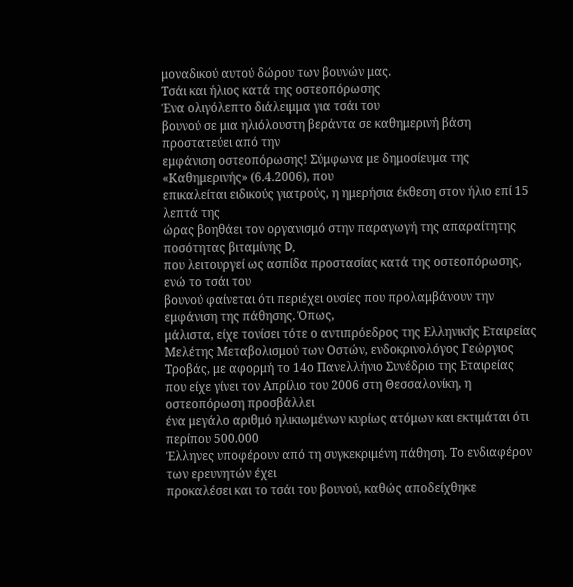μοναδικού αυτού δώρου των βουνών μας.
Τσάι και ήλιος κατά της οστεοπόρωσης
Ένα ολιγόλεπτο διάλειμμα για τσάι του
βουνού σε μια ηλιόλουστη βεράντα σε καθημερινή βάση προστατεύει από την
εμφάνιση οστεοπόρωσης! Σύμφωνα με δημοσίευμα της «Καθημερινής» (6.4.2006), που
επικαλείται ειδικούς γιατρούς, η ημερήσια έκθεση στον ήλιο επί 15 λεπτά της
ώρας βοηθάει τον οργανισμό στην παραγωγή της απαραίτητης ποσότητας βιταμίνης D,
που λειτουργεί ως ασπίδα προστασίας κατά της οστεοπόρωσης, ενώ το τσάι του
βουνού φαίνεται ότι περιέχει ουσίες που προλαμβάνουν την εμφάνιση της πάθησης. Όπως,
μάλιστα, είχε τονίσει τότε ο αντιπρόεδρος της Ελληνικής Εταιρείας Μελέτης Μεταβολισμού των Οστών, ενδοκρινολόγος Γεώργιος
Tροβάς, με αφορμή το 14ο Πανελλήνιο Συνέδριο της Εταιρείας
που είχε γίνει τον Απρίλιο του 2006 στη Θεσσαλονίκη, η οστεοπόρωση προσβάλλει
ένα μεγάλο αριθμό ηλικιωμένων κυρίως ατόμων και εκτιμάται ότι περίπου 500.000
Έλληνες υποφέρουν από τη συγκεκριμένη πάθηση. Το ενδιαφέρον των ερευνητών έχει
προκαλέσει και το τσάι του βουνού, καθώς αποδείχθηκε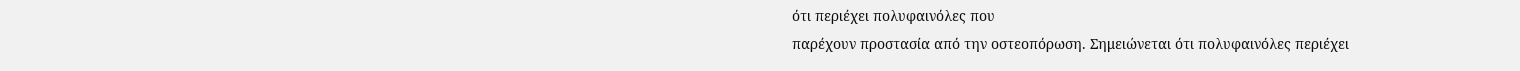ότι περιέχει πολυφαινόλες που
παρέχουν προστασία από την οστεοπόρωση. Σημειώνεται ότι πολυφαινόλες περιέχει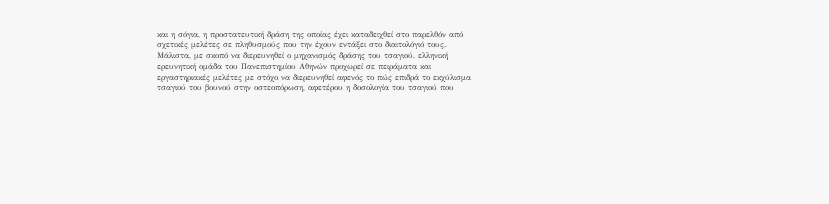και η σόγια, η προστατευτική δράση της οποίας έχει καταδειχθεί στο παρελθόν από
σχετικές μελέτες σε πληθυσμούς που την έχουν εντάξει στο διαιτολόγιό τους.
Μάλιστα, με σκοπό να διερευνηθεί ο μηχανισμός δράσης του τσαγιού, ελληνική
ερευνητική ομάδα του Πανεπιστημίου Αθηνών προχωρεί σε πειράματα και
εργαστηριακές μελέτες με στόχο να διερευνηθεί αφενός το πώς επιδρά το εκχύλισμα
τσαγιού του βουνού στην οστεοπόρωση, αφετέρου η δοσολογία του τσαγιού που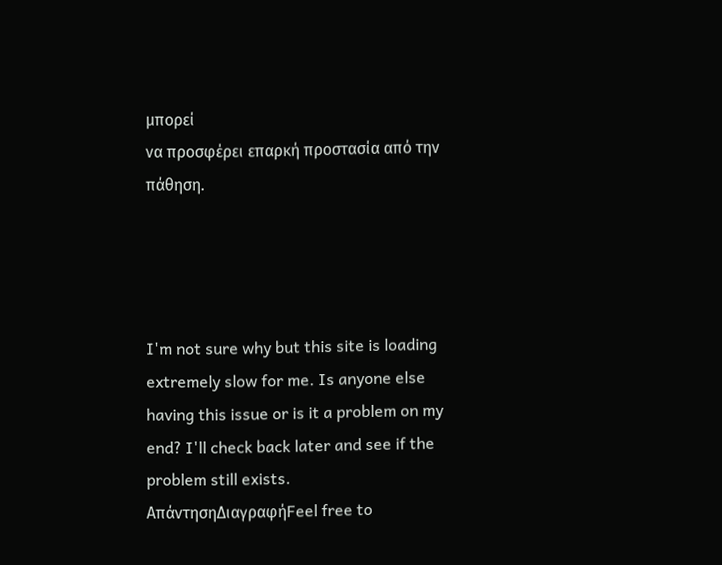μπορεί
να προσφέρει επαρκή προστασία από την πάθηση.




I'm not sure why but this site is loading extremely slow for me. Is anyone else having this issue or is it a problem on my end? I'll check back later and see if the problem still exists.
ΑπάντησηΔιαγραφήFeel free to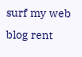surf my web blog rent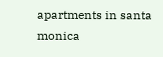apartments in santa monica